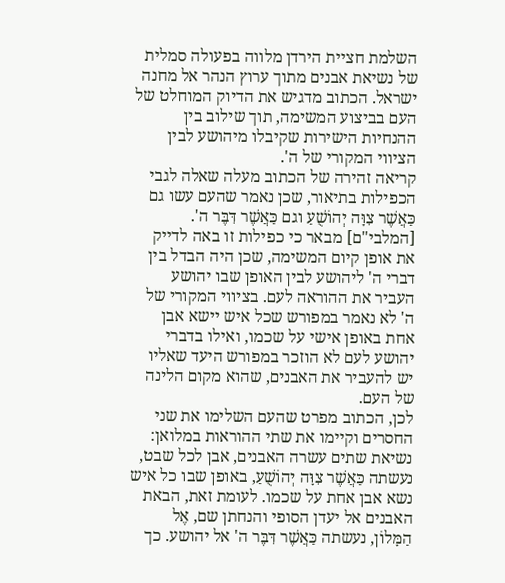השלמת חציית הירדן מלווה בפעולה סמלית של נשיאת אבנים מתוך ערוץ הנהר אל מחנה ישראל. הכתוב מדגיש את הדיוק המוחלט של העם בביצוע המשימה, תוך שילוב בין ההנחיות הישירות שקיבלו מיהושע לבין הציווי המקורי של ה'.
קריאה זהירה של הכתוב מעלה שאלה לגבי הכפילות בתיאור, שכן נאמר שהעם עשו גם כַּאֲשֶׁר צִוָּה יְהוֹשֻׁעַ וגם כַּאֲשֶׁר דִּבֶּר ה'. [המלבי"ם] מבאר כי כפילות זו באה לדייק את אופן קיום המשימה, שכן היה הבדל בין דברי ה' ליהושע לבין האופן שבו יהושע העביר את ההוראה לעם. בציווי המקורי של ה' לא נאמר במפורש שכל איש יישא אבן אחת באופן אישי על שכמו, ואילו בדברי יהושע לעם לא הוזכר במפורש היעד שאליו יש להעביר את האבנים, שהוא מקום הלינה של העם.
לכן, הכתוב מפרט שהעם השלימו את שני החסרים וקיימו את שתי ההוראות במלואן: נשיאת שתים עשרה האבנים, אבן לכל שבט, נעשתה כַּאֲשֶׁר צִוָּה יְהוֹשֻׁעַ, באופן שבו כל איש נשא אבן אחת על שכמו. לעומת זאת, הבאת האבנים אל יעדן הסופי והנחתן שם, אֶל הַמָּלוֹן, נעשתה כַּאֲשֶׁר דִּבֶּר ה' אל יהושע. כך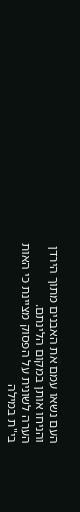העם נשאו עמם את האבנים מתוך הירדן והניחו אותן במקום הלינתם.
הערה לשונית על הפסוק מציינת כי האות בי"ת במילה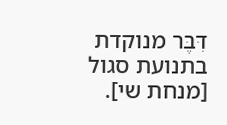דִּבֶּר מנוקדת בתנועת סגול [מנחת שי].